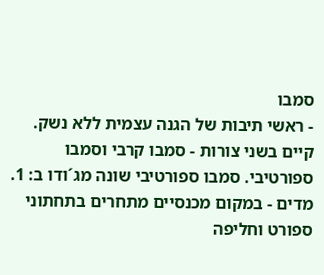סמבו
- ראשי תיבות של הגנה עצמית ללא נשק. קיים בשני צורות - סמבו קרבי וסמבו ספורטיבי. סמבו ספורטיבי שונה מג´ודו ב: 1. מדים - במקום מכנסיים מתחרים בתחתוני ספורט וחליפה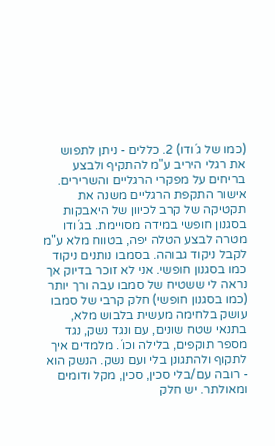(כמו של ג´ודו) 2. כללים - ניתן לתפוש את רגלי היריב ע"מ להתקיף ולבצע בריחים על מפקרי הרגליים והשרירים. אישור התקפת הרגליים משנה את תקטיקה של קרב לכיוון של היאבקות בסגנון חופשי במידה מסויימת. בג´ודו מטרה לבצע הטלה יפה, בטווח מלא ע"מ לקבל ניקוד גבוהה. בסמבו נותנים ניקוד כמו בסגנון חופשי. אני לא זוכר בדיוק אך נראה לי ששטיח של סמבו עבה ורך יותר (כמו בסגנון חופשי) חלק קרבי של סמבו עושק בלחימה מעשית בלבוש מלא, בתנאי שטח שונים, עם ונגד נשק, נגד מספר תוקפים, בלילה וכו´. מלמדים איך לתקוף ולהתגונן בלי ועם נשק. הנשק הוא - רובה עם/בלי סכין, סכין, מקל ודומים ומאולתר. יש חלק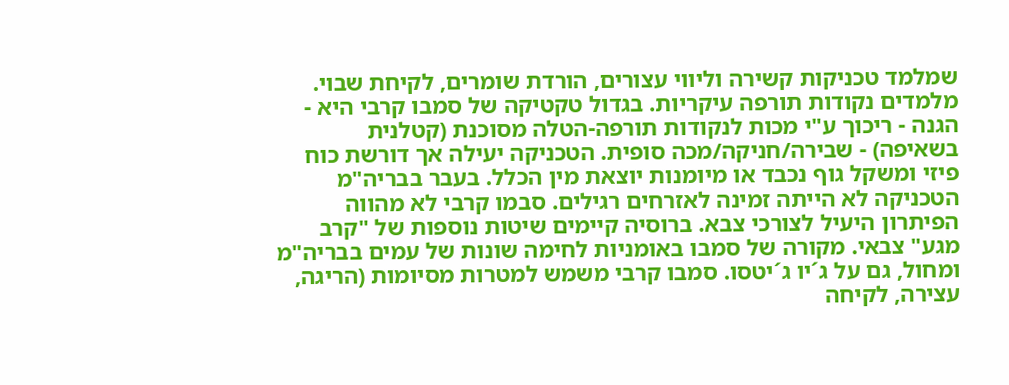שמלמד טכניקות קשירה וליווי עצורים, הורדת שומרים, לקיחת שבוי. מלמדים נקודות תורפה עיקריות. בגדול טקטיקה של סמבו קרבי היא - הגנה - ריכוך ע"י מכות לנקודות תורפה-הטלה מסוכנת (קטלנית בשאיפה) - שבירה/חניקה/מכה סופית. הטכניקה יעילה אך דורשת כוח פיזי ומשקל גוף נכבד או מיומנות יוצאת מין הכלל. בעבר בבריה"מ הטכניקה לא הייתה זמינה לאזרחים רגילים. סבמו קרבי לא מהווה הפיתרון היעיל לצורכי צבא. ברוסיה קיימים שיטות נוספות של "קרב מגע" צבאי. מקורה של סמבו באומניות לחימה שונות של עמים בבריה"מ ומחול, גם על ג´יו ג´יטסו. סמבו קרבי משמש למטרות מסיומות (הריגה, עצירה, לקיחה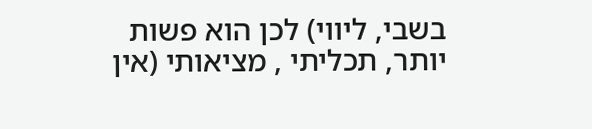בשבי, ליווי) לכן הוא פשות יותר, תכליתי , מציאותי (אין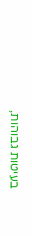בעיטות גבוהות,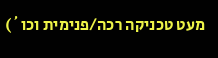מעט טכניקה רכה/פנימית וכו´)